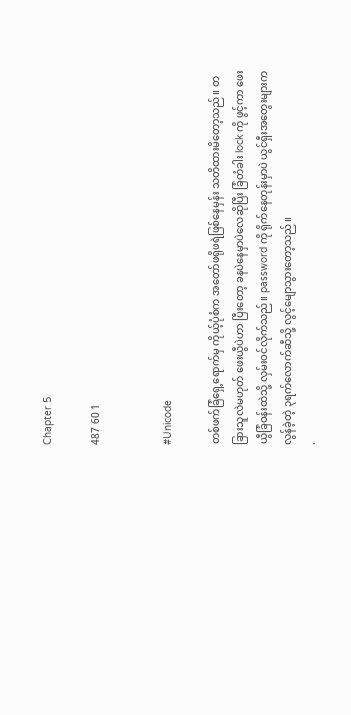Chapter 5

487 60 1


#Unicode

တစ်ဖက်ခြံရှေ့ရောက်မှ ကိုယ့်ပုံစံက အတော်ဖရိုဖရဲဖြစ်နေမှန်း သတိထားမိတော့သည်။ တခြားသူလဲမဟုတ် ဖေးယွီပဲဟာ ပြီးတော့ ခနပဲနေမှာပဲလေဆိုပြီး ခြံတံခါး lock ကို ဖွင့်ကာ ဖေးယွီခြံဝန်းထဲသို့ လှမ်းဝင်လိုက်သည်။ password ကို ရိုက်နေတုန်းမှာပဲ ယွင်ရှီးအတွေးများက လွန်ခဲ့တဲ့ ၃ရက်လောက်ဆီသို့ လွင့်မျောသွားတော့သည်။
.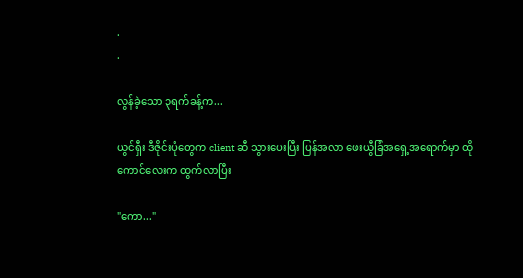.
.

လွန်ခဲ့သော ၃ရက်ခန့်က...

ယွင်ရှီး ဒီဇိုင်းပုံတွေက client ဆီ သွားပေးပြီး ပြန်အလာ ဖေးယွီခြံအရှေ့အရောက်မှာ ထိုကောင်လေးက ထွက်လာပြီး

"ကော..."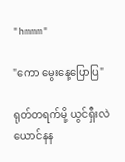"hmmm"

"ကော မွေးနေ့ပြောပြ"

ရုတ်တရက်မို့ ယွင်ရှီးလဲ ယောင်နန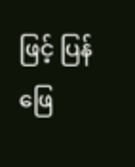ဖြင့် ပြန်ဖြေ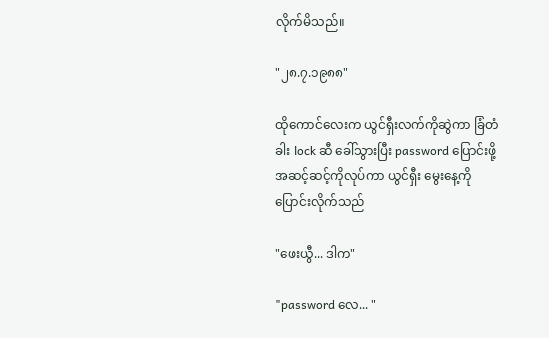လိုက်မိသည်။

"၂၈.၇.၁၉၈၈"

ထိုကောင်လေးက ယွင်ရှီးလက်ကိုဆွဲကာ ခြံတံခါး lock ဆီ ခေါ်သွားပြီး password ပြောင်းဖို့ အဆင့်ဆင့်ကိုလုပ်ကာ ယွင်ရှီး မွေးနေ့ကို ပြောင်းလိုက်သည်

"ဖေးယွီ... ဒါက"

"password လေ... "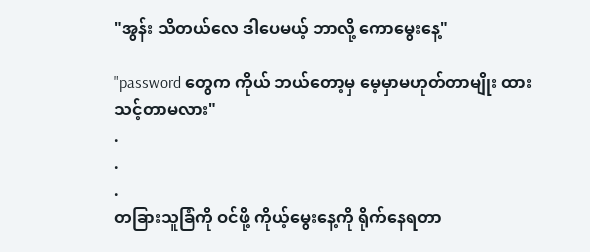"အွန်း သိတယ်လေ ဒါပေမယ့် ဘာလို့ ကောမွေးနေ့"

"password တွေက ကိုယ် ဘယ်တော့မှ မေ့မှာမဟုတ်တာမျိုး ထားသင့်တာမလား"
.
.
.
တခြားသူခြံကို ဝင်ဖို့ ကိုယ့်မွေးနေ့ကို ရိုက်နေရတာ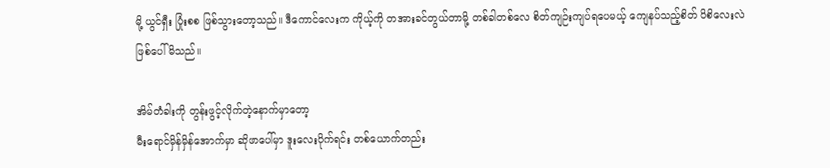မို့ ယွင်ရှီး ပြုံးစစ ဖြစ်သွားတော့သည်။ ဒီကောင်လေးက ကိုယ့်ကို တအားခင်တွယ်တာမို့ တစ်ခါတစ်လေ စိတ်ကျဉ်းကျပ်ရပေမယ့် ကျေနပ်သည့်စိတ် ပိစိလေးလဲ ဖြစ်ပေါ်မိသည်။

အိမ်တံခါးကို တွန်းဖွင့်လိုက်တဲ့နောက်မှာတော့
မီးရောင်မှိန်မှိန်အောက်မှာ ဆိုဖာပေါ်မှာ ဒူးလေးပိုက်ရင်း တစ်ယောက်တည်း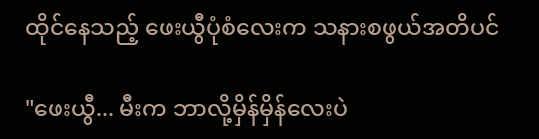ထိုင်နေသည့် ဖေးယွီပုံစံလေးက သနားစဖွယ်အတိပင်

"ဖေးယွီ... မီးက ဘာလို့မှိန်မှိန်လေးပဲ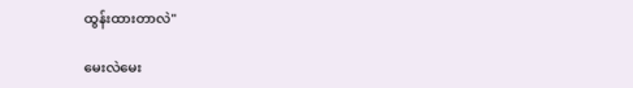ထွန်းထားတာလဲ"

မေးလဲမေး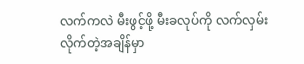လက်ကလဲ မီးဖွင့်ဖို့ မီးခလုပ်ကို လက်လှမ်းလိုက်တဲ့အချိန်မှာ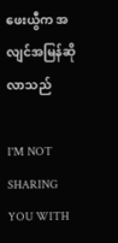ဖေးယွီက အလျင်အမြန်ဆိုလာသည်

I'M NOT SHARING YOU WITH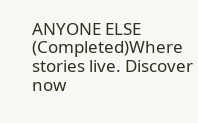ANYONE ELSE (Completed)Where stories live. Discover now